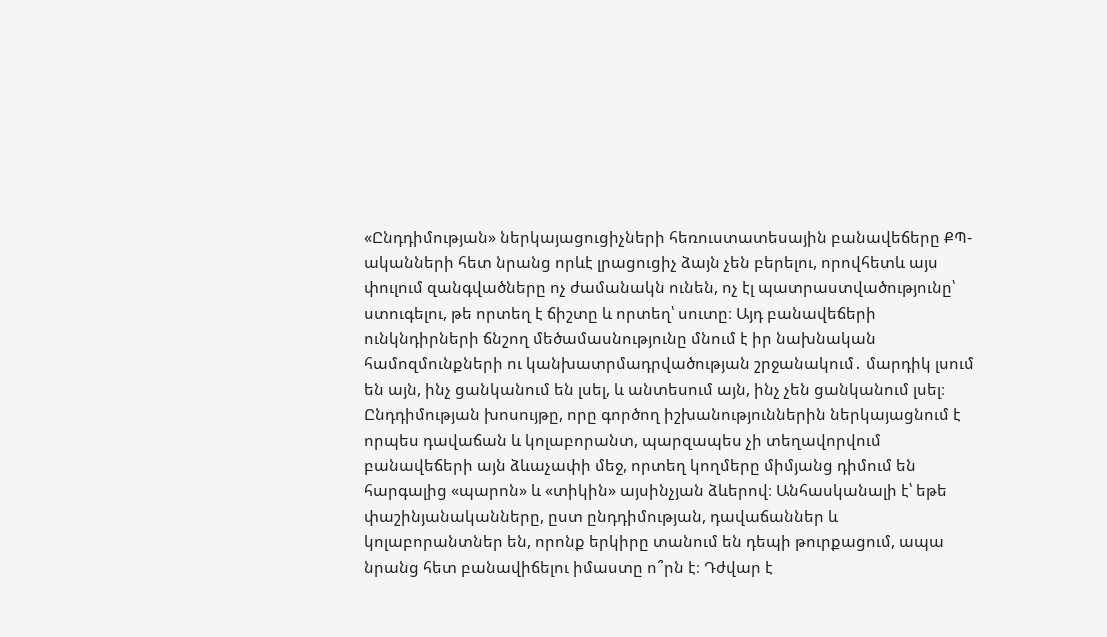«Ընդդիմության» ներկայացուցիչների հեռուստատեսային բանավեճերը ՔՊ-ականների հետ նրանց որևէ լրացուցիչ ձայն չեն բերելու, որովհետև այս փուլում զանգվածները ոչ ժամանակն ունեն, ոչ էլ պատրաստվածությունը՝ ստուգելու, թե որտեղ է ճիշտը և որտեղ՝ սուտը։ Այդ բանավեճերի ունկնդիրների ճնշող մեծամասնությունը մնում է իր նախնական համոզմունքների ու կանխատրմադրվածության շրջանակում․ մարդիկ լսում են այն, ինչ ցանկանում են լսել, և անտեսում այն, ինչ չեն ցանկանում լսել։
Ընդդիմության խոսույթը, որը գործող իշխանություններին ներկայացնում է որպես դավաճան և կոլաբորանտ, պարզապես չի տեղավորվում բանավեճերի այն ձևաչափի մեջ, որտեղ կողմերը միմյանց դիմում են հարգալից «պարոն» և «տիկին» այսինչյան ձևերով։ Անհասկանալի է՝ եթե փաշինյանականները, ըստ ընդդիմության, դավաճաններ և կոլաբորանտներ են, որոնք երկիրը տանում են դեպի թուրքացում, ապա նրանց հետ բանավիճելու իմաստը ո՞րն է։ Դժվար է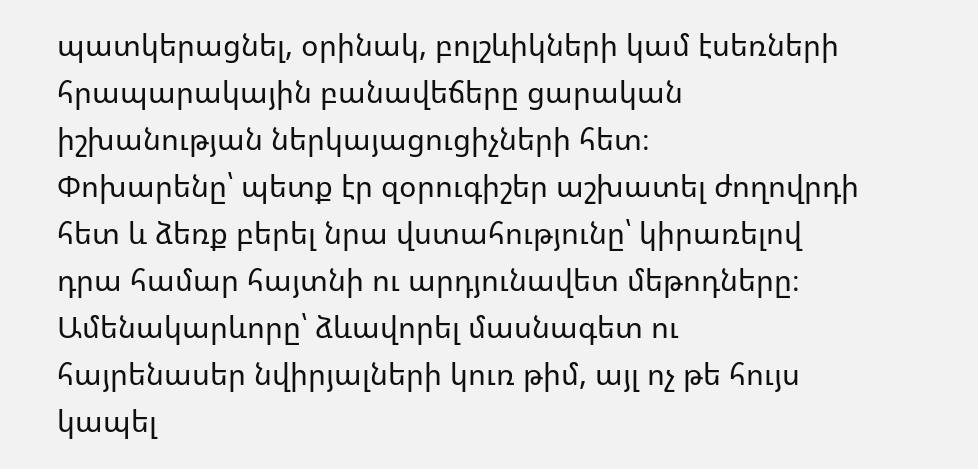պատկերացնել, օրինակ, բոլշևիկների կամ էսեռների հրապարակային բանավեճերը ցարական իշխանության ներկայացուցիչների հետ։
Փոխարենը՝ պետք էր զօրուգիշեր աշխատել ժողովրդի հետ և ձեռք բերել նրա վստահությունը՝ կիրառելով դրա համար հայտնի ու արդյունավետ մեթոդները։ Ամենակարևորը՝ ձևավորել մասնագետ ու հայրենասեր նվիրյալների կուռ թիմ, այլ ոչ թե հույս կապել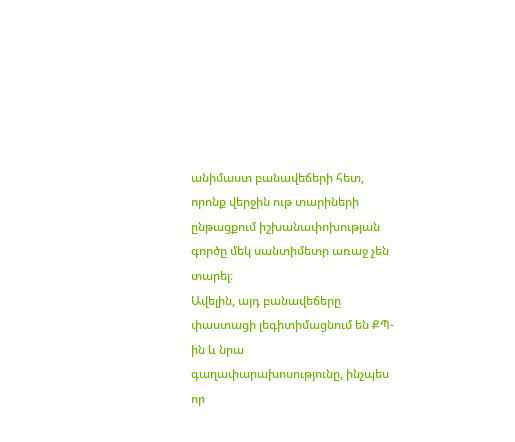անիմաստ բանավեճերի հետ, որոնք վերջին ութ տարիների ընթացքում իշխանափոխության գործը մեկ սանտիմետր առաջ չեն տարել։
Ավելին, այդ բանավեճերը փաստացի լեգիտիմացնում են ՔՊ-ին և նրա գաղափարախոսությունը, ինչպես որ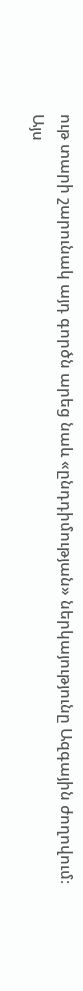ութ տարի շարունակ այդ գործն արեց նաև «ընդդիմության» ներկայությունը Ազգային ժողովում։
Այս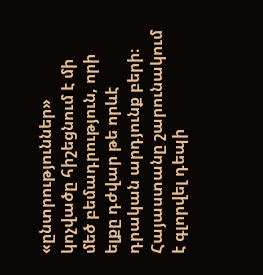«ընտրություններ» կոչվածը հիշեցնում է մի մեծ բեմադրություն, որի ելքը դժվար թե որևէ դրական արդյունք բերի։
Հայաստանը շարունակում է գլորվել դեպի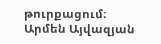թուրքացում։
Արմեն Այվազյան